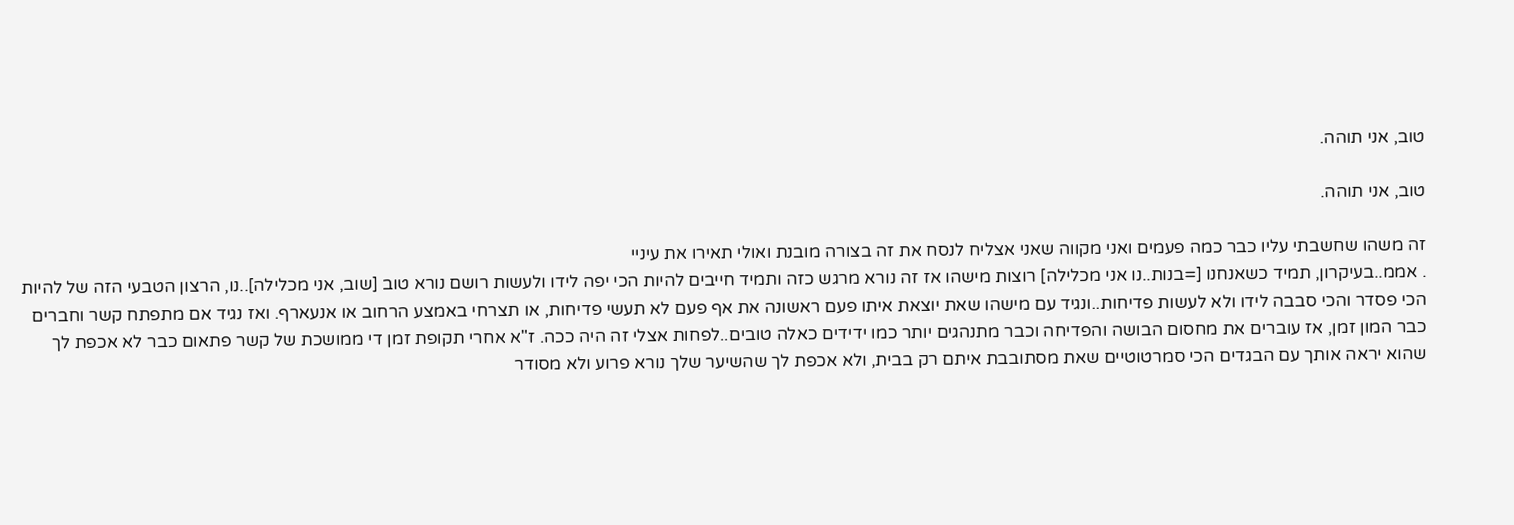טוב, אני תוהה.

טוב, אני תוהה.

זה משהו שחשבתי עליו כבר כמה פעמים ואני מקווה שאני אצליח לנסח את זה בצורה מובנת ואולי תאירו את עיניי
. אממ..בעיקרון, תמיד כשאנחנו [=בנות..נו אני מכלילה] רוצות מישהו אז זה נורא מרגש כזה ותמיד חייבים להיות הכי יפה לידו ולעשות רושם נורא טוב [שוב, אני מכלילה]..נו, הרצון הטבעי הזה של להיות הכי פסדר והכי סבבה לידו ולא לעשות פדיחות..ונגיד עם מישהו שאת יוצאת איתו פעם ראשונה את אף פעם לא תעשי פדיחות, או תצרחי באמצע הרחוב או אנעארף. ואז נגיד אם מתפתח קשר וחברים כבר המון זמן, אז עוברים את מחסום הבושה והפדיחה וכבר מתנהגים יותר כמו ידידים כאלה טובים..לפחות אצלי זה היה ככה. ז"א אחרי תקופת זמן די ממושכת של קשר פתאום כבר לא אכפת לך שהוא יראה אותך עם הבגדים הכי סמרטוטיים שאת מסתובבת איתם רק בבית, ולא אכפת לך שהשיער שלך נורא פרוע ולא מסודר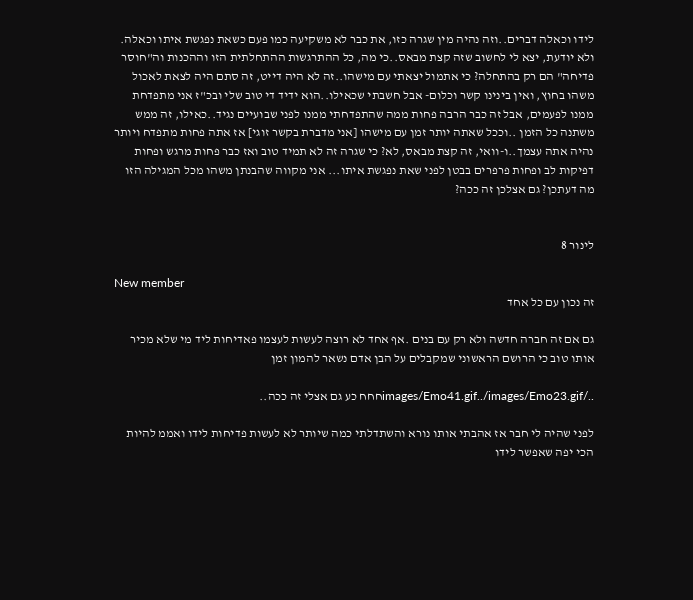לידו וכאלה דברים..וזה נהיה מין שגרה כזו, את כבר לא משקיעה כמו פעם כשאת נפגשת איתו וכאלה. ולא יודעת, יצא לי לחשוב שזה קצת מבאס..כי מה, כל ההתרגשות ההתחלתית הזו וההכנות וה"חוסר פדיחה" הם רק בהתחלה? כי אתמול יצאתי עם מישהו..זה לא היה דייט, זה סתם היה לצאת לאכול משהו בחוץ, ואין בינינו קשר וכלום- אבל חשבתי שכאילו..הוא ידיד די טוב שלי ובכ"ז אני מתפדחת ממנו לפעמים, אבל זה כבר הרבה פחות ממה שהתפדחתי ממנו לפני שבועיים נגיד..כאילו, זה ממש משתנה כל הזמן ..וככל שאתה יותר זמן עם מישהו [אני מדברת בקשר זוגי] אז אתה פחות מתפדח ויותר נהיה אתה עצמך..ו-וואי, זה קצת מבאס, לא? כי שגרה זה לא תמיד טוב ואז כבר פחות מרגש ופחות דפיקות לב ופחות פרפרים בבטן לפני שאת נפגשת איתו... אני מקווה שהבנתן משהו מכל המגילה הזו
מה דעתכן? גם אצלכן זה ככה?


לינור 8

New member
זה נכון עם כל אחד

גם אם זה חברה חדשה ולא רק עם בנים .אף אחד לא רוצה לעשות לעצמו פאדיחות ליד מי שלא מכיר אותו טוב כי הרושם הראשוני שמקבלים על הבן אדם נשאר להמון זמן

../images/Emo41.gif../images/Emo23.gifחחח כע גם אצלי זה ככה..

לפני שהיה לי חבר אז אהבתי אותו נורא והשתדלתי כמה שיותר לא לעשות פדיחות לידו ואממ להיות הכי יפה שאפשר לידו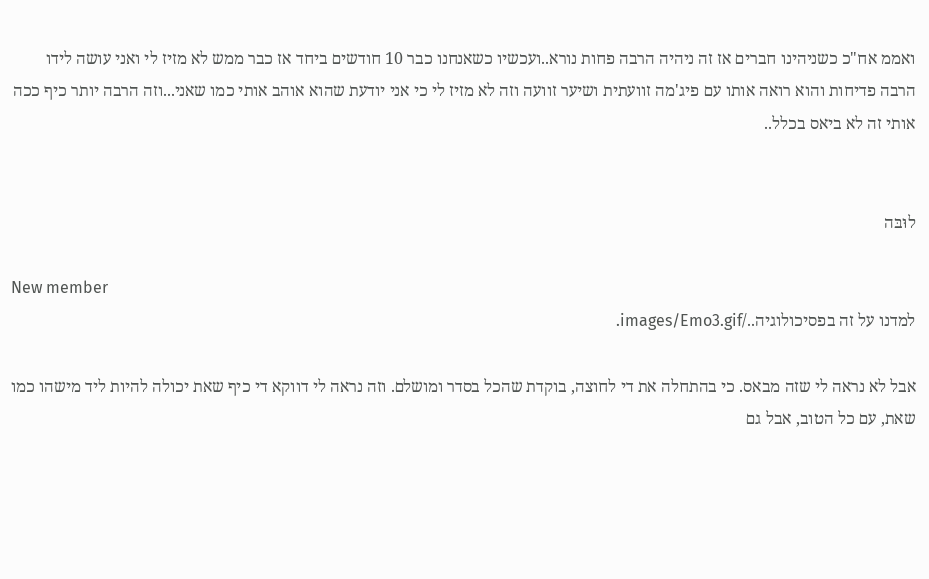ואממ אח"כ כשניהינו חברים אז זה ניהיה הרבה פחות נורא..ועכשיו כשאנחנו כבר 10 חודשים ביחד אז כבר ממש לא מזיז לי ואני עושה לידו הרבה פדיחות והוא רואה אותו עם פיג'מה זוועתית ושיער זוועה וזה לא מזיז לי כי אני יודעת שהוא אוהב אותי כמו שאני...וזה הרבה יותר כיף ככה
אותי זה לא ביאס בכלל..


לוּבּה

New member
למדנו על זה בפסיכולוגיה../images/Emo3.gif.

אבל לא נראה לי שזה מבאס. כי בהתחלה את די לחוצה, בוקדת שהכל בסדר ומושלם. וזה נראה לי דווקא די כיף שאת יכולה להיות ליד מישהו כמו שאת, עם כל הטוב, אבל גם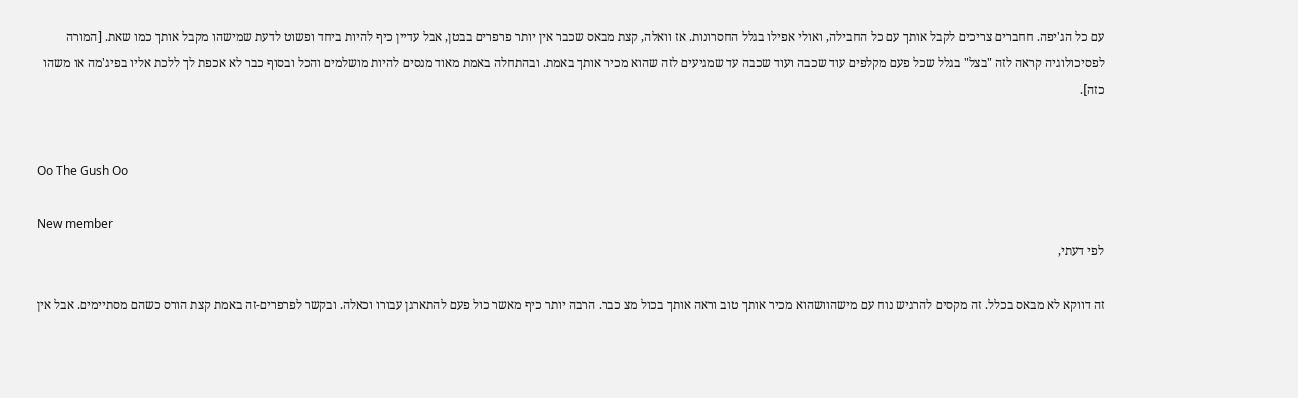עם כל הג'יפה. חחברים צריכים לקבל אותך עם כל החבילה, ואולי אפילו בגלל החסרונות. אז וואלה, קצת מבאס שכבר אין יותר פרפרים בבטן, אבל עדיין כיף להיות ביחד ופשוט לדעת שמישהו מקבל אותך כמו שאת. [המורה לפסיכולוגיה קראה לזה "בצל" בגלל שכל פעם מקלפים עוד שכבה ועוד שכבה עד שמגיעים לזה שהוא מכיר אותך באמת. ובהתחלה באמת מאוד מנסים להיות מושלמים והכל ובסוף כבר לא אכפת לך ללכת אליו בפיג'מה או משהו כזה].


Oo The Gush Oo

New member
לפי דעתי,

זה דווקא לא מבאס בכלל. זה מקסים להרגיש נוח עם מישהוושהוא מכיר אותך טוב וראה אותך בכול מצ כבר. הרבה יותר כיף מאשר כול פעם להתארגן עבורו וכאלה. ובקשר לפרפרים-זה באמת קצת הורס כשהם מסתיימים. אבל אין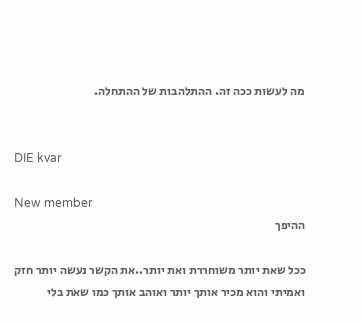מה לעשות ככה זה. ההתלהבות של ההתחלה.


DIE kvar

New member
ההיפך

ככל שאת יותר משוחררת ואת יותר..את הקשר נעשה יותר חזק ואמיתי והוא מכיר אותך יותר ואוהב אותך כמו שאת בלי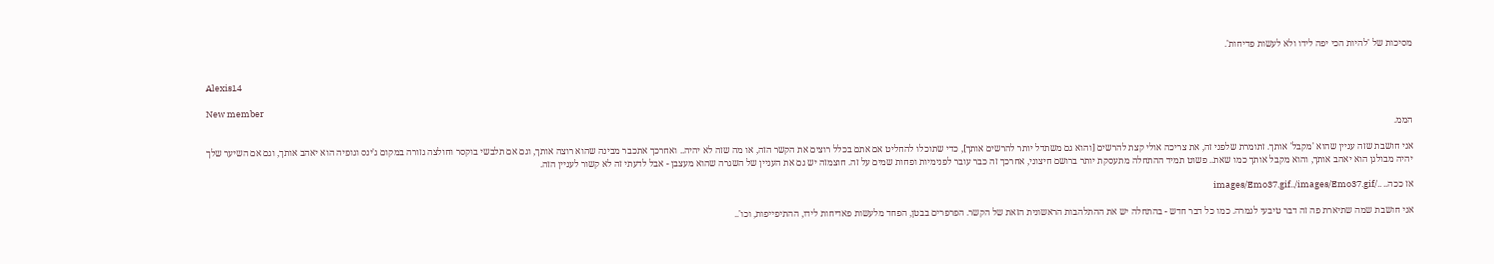מסיכות של 'להיות הכי יפה לידו ולא לעשות פדיחות'.


Alexis14

New member
הממ.

אני חושבת שזה עניין שהוא 'מקבל' אותך. זתומרת שלפני זה, את צריכה אולי קצת להרשים [והוא גם משתדל יותר להרשים אותך], כדי שתוכלו להחליט אם אתם בכלל רוצים את הקשר הזה, או מה שזה לא יהיה.. ואחרכך אתכבר מבינה שהוא רוצה אותך, וגם אם תלבשי בוקסר וחולצה גזורה במקום ג'ינס וגופיה הוא יאהב אותך, וגם אם השיער שלך יהיה מבולגן הוא יאהב אותך, והוא מקבל אותך כמו שאת.. פשוט תמיד ההתחלה מתעסקת יותר ברושם חיצוני, אחרכך זה כבר עובר לפנימיות ופחות שמים על זה. חוצמזה יש גם את העניין של השגרה שהוא מעצבן - אבל לדעתי זה לא קשור לעניין הזה.

אז ככה.. ../images/Emo37.gif../images/Emo37.gif

אני חושבת שמה שתיארת פה זה דבר טיבעי לגמרה. כמו כל דבר חדש - בהתחלה יש את ההתלהבות הראשונית הזאת של הקשר. הפרפרים בבטן, הפחד מלעשות פאדיחות לידו, ההתיפייפות, וכו'..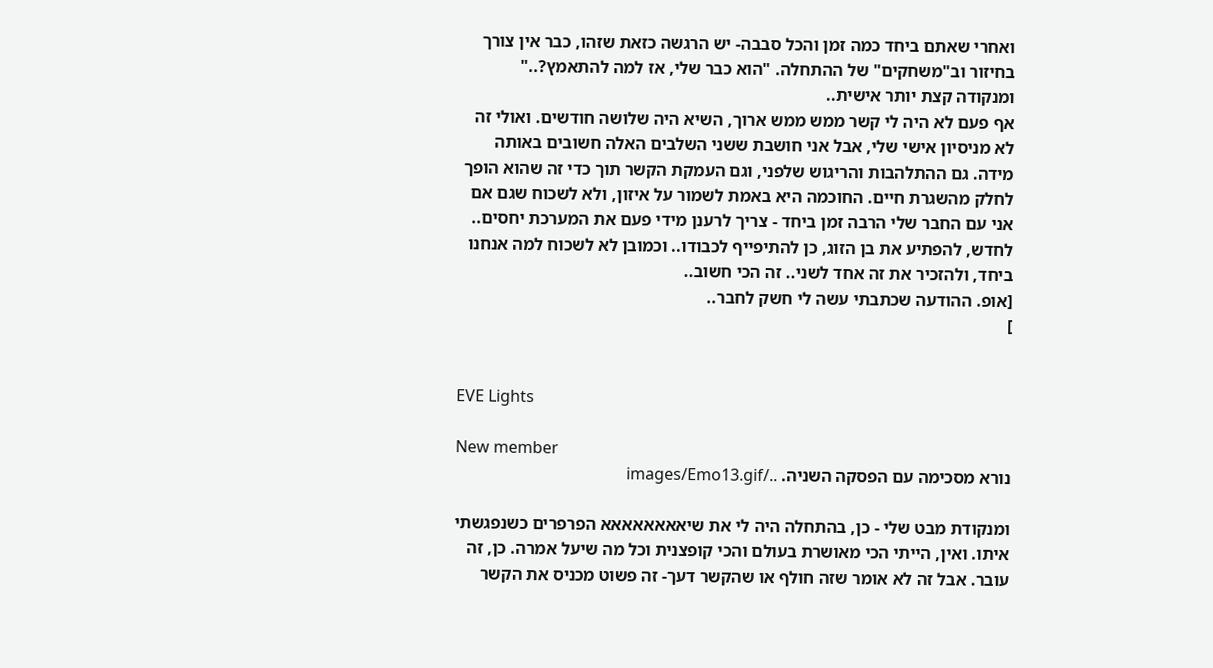ואחרי שאתם ביחד כמה זמן והכל סבבה- יש הרגשה כזאת שזהו, כבר אין צורך בחיזור וב"משחקים" של ההתחלה. "הוא כבר שלי, אז למה להתאמץ?.." ומנקודה קצת יותר אישית..
אף פעם לא היה לי קשר ממש ממש ארוך, השיא היה שלושה חודשים. ואולי זה לא מניסיון אישי שלי, אבל אני חושבת ששני השלבים האלה חשובים באותה מידה. גם ההתלהבות והריגוש שלפני, וגם העמקת הקשר תוך כדי זה שהוא הופך לחלק מהשגרת חיים. החוכמה היא באמת לשמור על איזון, ולא לשכוח שגם אם אני עם החבר שלי הרבה זמן ביחד - צריך לרענן מידי פעם את המערכת יחסים.. לחדש, להפתיע את בן הזוג, כן להתיפייף לכבודו.. וכמובן לא לשכוח למה אנחנו ביחד, ולהזכיר את זה אחד לשני.. זה הכי חשוב..
[אופ. ההודעה שכתבתי עשה לי חשק לחבר..
]


EVE Lights

New member
נורא מסכימה עם הפסקה השניה. ../images/Emo13.gif

ומנקודת מבט שלי - כן, בהתחלה היה לי את שיאאאאאאאא הפרפרים כשנפגשתי איתו. ואין, הייתי הכי מאושרת בעולם והכי קופצנית וכל מה שיעל אמרה. כן, זה עובר. אבל זה לא אומר שזה חולף או שהקשר דעך- זה פשוט מכניס את הקשר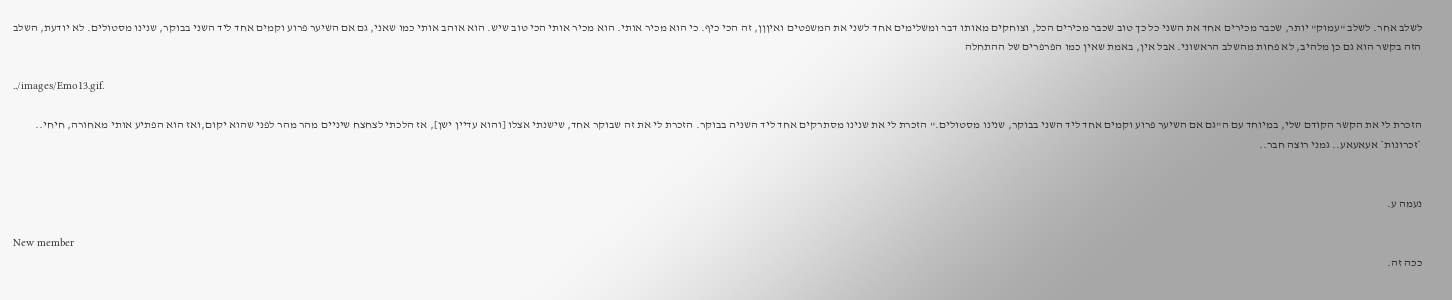לשלב אחר. לשלב "עמוק" יותר, שכבר מכירים אחד את השני כל כך טוב שכבר מכירים הכל, וצוחקים מאותו דבר ומשלימים אחד לשני את המשפטים ואיןןן, זה הכי כיף. כי הוא מכיר אותי. הוא מכיר אותי הכי טוב שיש. הוא אוהב אותי כמו שאני, גם אם השיער פרוע וקמים אחד ליד השני בבוקר, שנינו מסטולים. לא יודעת, השלב הזה בקשר הוא גם כן מלהיב, לא פחות מהשלב הראשוני. אבל אין, באמת שאין כמו הפרפרים של ההתחלה

../images/Emo13.gif.

הזכרת לי את הקשר הקודם שלי, במיוחד עם ה"גם אם השיער פרוע וקמים אחד ליד השני בבוקר, שנינו מסטולים." הזכרת לי את שנינו מסתרקים אחד ליד השניה בבוקר. הזכרת לי את זה שבוקר אחד, שישנתי אצלו [והוא עדיין ישן], אז הלכתי לצחצח שיניים מהר מהר לפני שהוא יקום,ואז הוא הפתיע אותי מאחורה, חיחי.. *זכרונות* אעאעאע.. גמני רוצה חבר..


נעמה ע.

New member
ככה זה.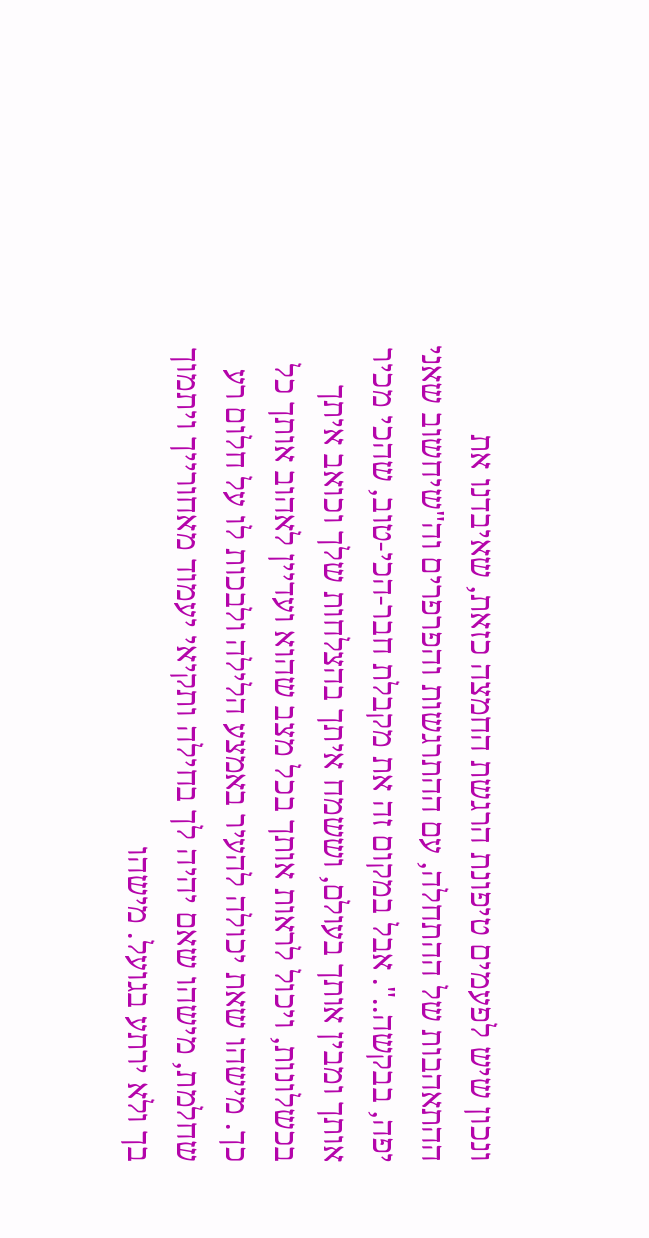ונכון שיש לפעמים טיפונת הרגשת החמצה כזאת, שאיבדנו את ההתאהבות של ההתחלה, עם ההתרגשות והפרפרים וה"שיחשוב שאני יפה, בבקשה..". אבל במקום זה את מקבלת חבר-הכי-טוב, שהכי מכיר אותך ומבין אותך בעולם, וששמח איתך בהצלחות שלך וכואב איתך בכשלונות, ויכול לראות אותך בכל מצב שהוא ועדיין לאהוב אותך כל כך. מישהו שאת יכולה להעיר באמצע הלילה ולבכות לו על חלום רע שחלמת, מישהו שאם יהיה לך בחילה ותקיאי יעמוד מאחורייך ויתמוך בך ולא ירתע בגועל. מישהו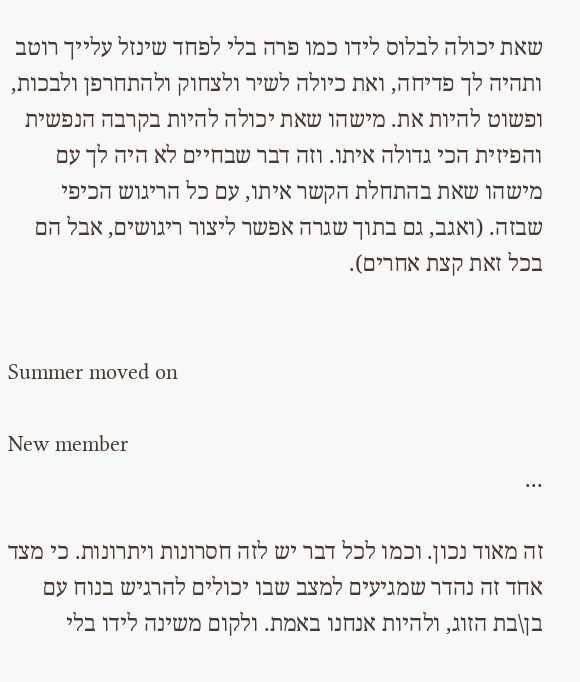שאת יכולה לבלוס לידו כמו פרה בלי לפחד שינזל עלייך רוטב ותהיה לך פדיחה, ואת כיולה לשיר ולצחוק ולהתחרפן ולבכות, ופשוט להיות את. מישהו שאת יכולה להיות בקרבה הנפשית והפיזית הכי גדולה איתו. וזה דבר שבחיים לא היה לך עם מישהו שאת בהתחלת הקשר איתו, עם כל הריגוש הכיפי שבזה. (ואגב, גם בתוך שגרה אפשר ליצור ריגושים, אבל הם בכל זאת קצת אחרים).


Summer moved on

New member
...

זה מאוד נכון. וכמו לכל דבר יש לזה חסרונות ויתרונות. כי מצד אחד זה נהדר שמגיעים למצב שבו יכולים להרגיש בנוח עם בן\בת הזוג, ולהיות אנחנו באמת. ולקום משינה לידו בלי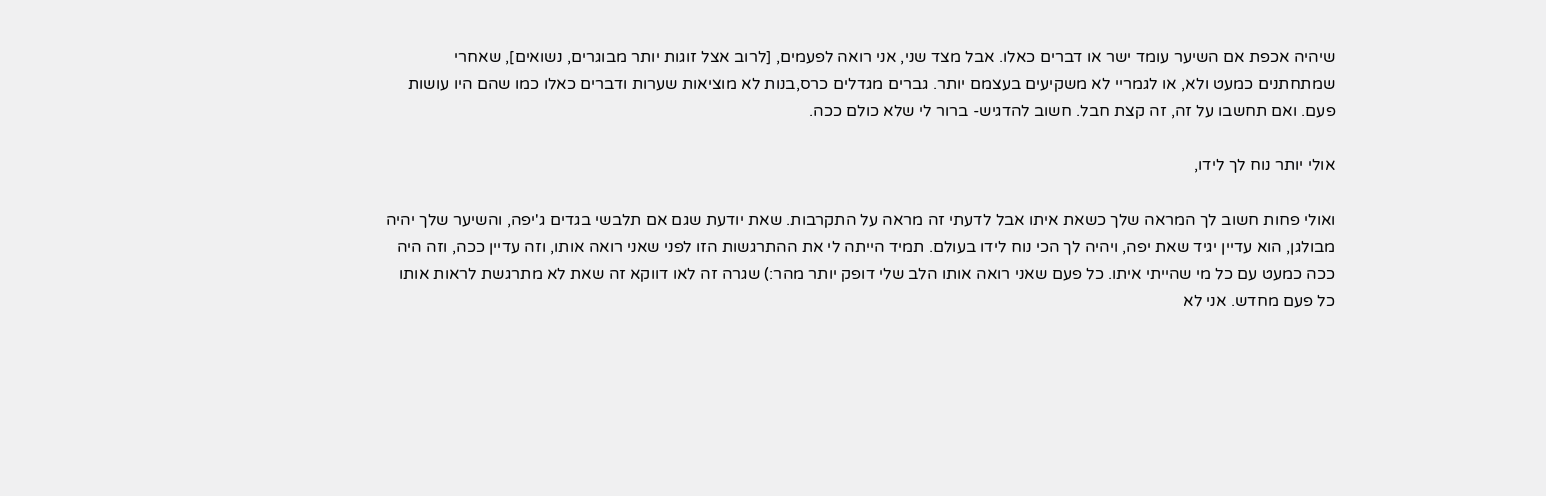שיהיה אכפת אם השיער עומד ישר או דברים כאלו. אבל מצד שני, אני רואה לפעמים, [לרוב אצל זוגות יותר מבוגרים, נשואים], שאחרי שמתחתנים כמעט ולא, או לגמריי לא משקיעים בעצמם יותר. גברים מגדלים כרס,בנות לא מוציאות שערות ודברים כאלו כמו שהם היו עושות פעם. ואם תחשבו על זה, זה קצת חבל. חשוב להדגיש- ברור לי שלא כולם ככה.

אולי יותר נוח לך לידו,

ואולי פחות חשוב לך המראה שלך כשאת איתו אבל לדעתי זה מראה על התקרבות. שאת יודעת שגם אם תלבשי בגדים ג'יפה, והשיער שלך יהיה מבולגן, הוא עדיין יגיד שאת יפה, ויהיה לך הכי נוח לידו בעולם. תמיד הייתה לי את ההתרגשות הזו לפני שאני רואה אותו, וזה עדיין ככה, וזה היה ככה כמעט עם כל מי שהייתי איתו. כל פעם שאני רואה אותו הלב שלי דופק יותר מהר:) שגרה זה לאו דווקא זה שאת לא מתרגשת לראות אותו כל פעם מחדש. אני לא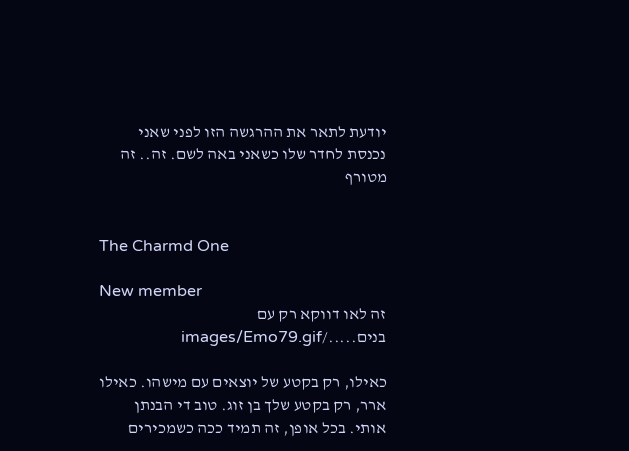יודעת לתאר את ההרגשה הזו לפני שאני נכנסת לחדר שלו כשאני באה לשם. זה.. זה מטורף


The Charmd One

New member
זה לאו דווקא רק עם בנים...../images/Emo79.gif

כאילו, רק בקטע של יוצאים עם מישהו. כאילו ארר, רק בקטע שלך בן זוג. טוב די הבנתן אותי. בכל אופן, זה תמיד ככה כשמכירים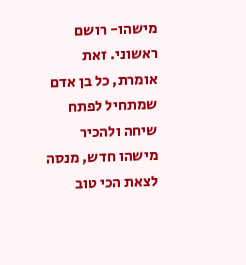מישהו- רושם ראשוני. זאת אומרת, כל בן אדם שמתחיל לפתח שיחה ולהכיר מישהו חדש, מנסה לצאת הכי טוב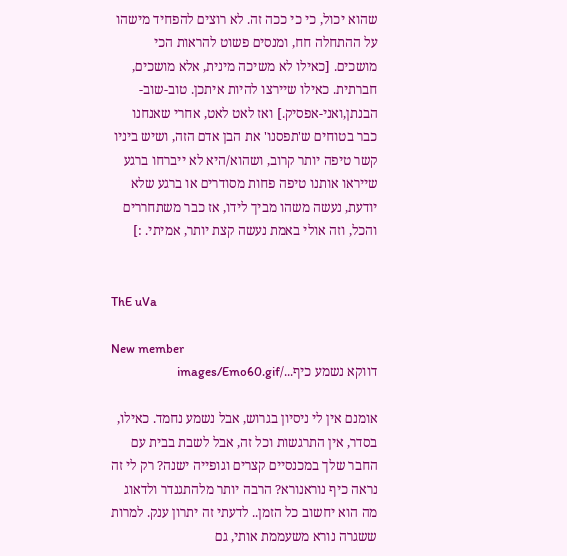שהוא יכול, כי כי ככה זה. לא רוצים להפחיד מישהו על ההתחלה חח, ומנסים פשוט להראות הכי מושכים. [כאילו לא משיכה מינית, אלא מושכים, חברתית. כאילו שיירצו להיות איתכן. טוב-שוב-הבנתן,ואני-אפסיק.] ואז לאט לאט, אחרי שאנחנו כבר בטוחים ש'תפסנו' את הבן אדם הזה, ושיש ביניו קשר טיפה יותר קרוב, ושהוא/היא לא ייברחו ברגע שייראו אותנו טיפה פחות מסודרים או ברגע שלא יודעת, נעשה משהו מביך לידו, אז כבר משתחררים והכל, וזה אולי באמת נעשה קצת יותר, אמיתי. :]


ThE uVa

New member
דווקא נשמע כיף.../images/Emo60.gif

אומנם אין לי ניסיון בגרוש, אבל נשמע נחמד. כאילו, בסדר, אין התרגשות וכל זה, אבל לשבת בבית עם החבר שלך במכנסיים קצרים וגופייה ישנה? רק לי זה נראה כיף נוראנורא? הרבה יותר מלהתגנדר ולדאוג מה הוא יחשוב כל הזמן.. לדעתי זה יתרון ענק. למרות ששגרה נורא משעממת אותי, גם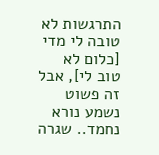התרגשות לא טובה לי מדי [כלום לא טוב לי], אבל זה פשוט נשמע נורא נחמד.. שגרה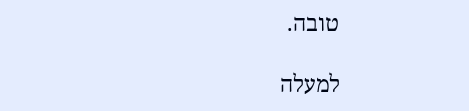טובה.

למעלה